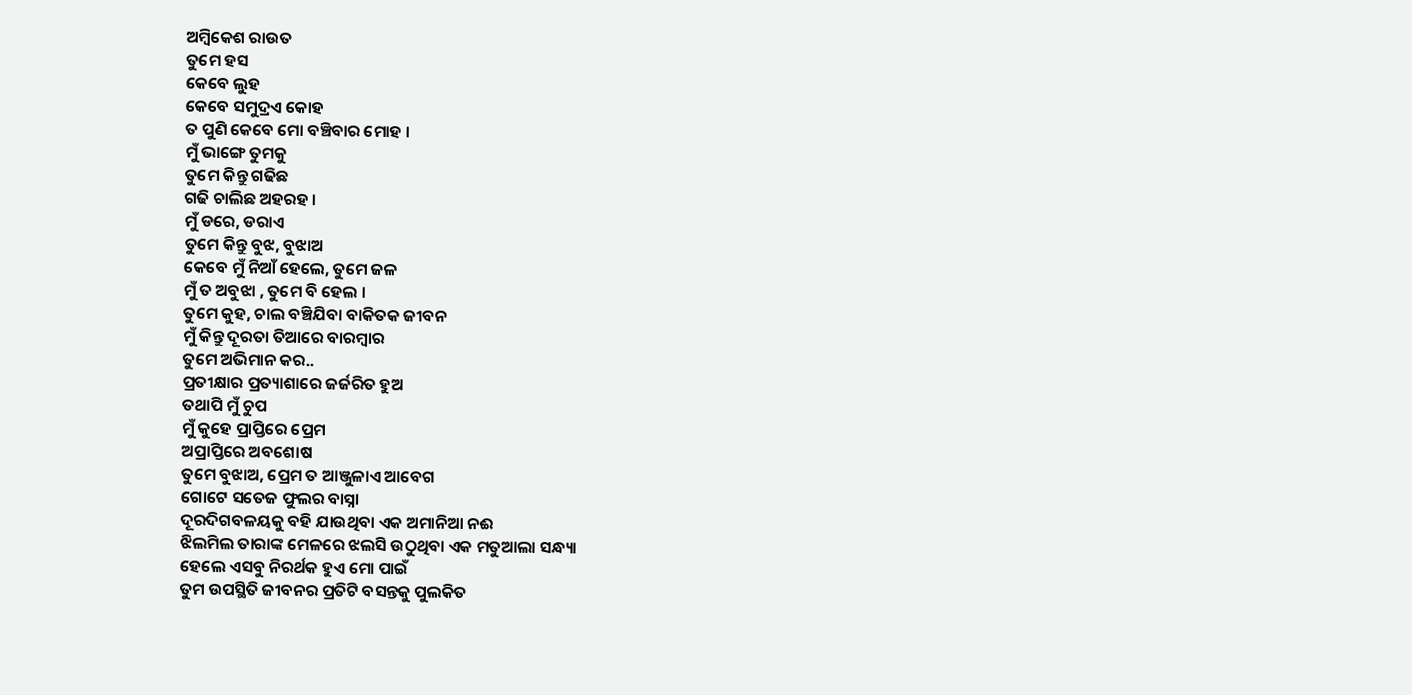ଅମ୍ବିକେଶ ରାଉତ
ତୁମେ ହସ
କେବେ ଲୁହ
କେବେ ସମୁଦ୍ରଏ କୋହ
ତ ପୁଣି କେବେ ମୋ ବଞ୍ଚିବାର ମୋହ ।
ମୁଁ ଭାଙ୍ଗେ ତୁମକୁ
ତୁମେ କିନ୍ତୁ ଗଢିଛ
ଗଢି ଚାଲିଛ ଅହରହ ।
ମୁଁ ଡରେ, ଡରାଏ
ତୁମେ କିନ୍ତୁ ବୁଝ, ବୁଝାଅ
କେବେ ମୁଁ ନିଆଁ ହେଲେ, ତୁମେ ଜଳ
ମୁଁ ତ ଅବୁଝା , ତୁମେ ବି ହେଲ ।
ତୁମେ କୁହ, ଚାଲ ବଞ୍ଚିଯିବା ବାକିତକ ଜୀବନ
ମୁଁ କିନ୍ତୁ ଦୂରତା ତିଆରେ ବାରମ୍ବାର
ତୁମେ ଅଭିମାନ କର..
ପ୍ରତୀକ୍ଷାର ପ୍ରତ୍ୟାଶାରେ ଜର୍ଜରିତ ହୁଅ
ତଥାପି ମୁଁ ଚୁପ
ମୁଁ କୁହେ ପ୍ରାପ୍ତିରେ ପ୍ରେମ
ଅପ୍ରାପ୍ତିରେ ଅବଶୋଷ
ତୁମେ ବୁଝାଅ, ପ୍ରେମ ତ ଆଞ୍ଜୁଳାଏ ଆବେଗ
ଗୋଟେ ସତେଜ ଫୁଲର ବାସ୍ନା
ଦୂରଦିଗବଳୟକୁ ବହି ଯାଉଥିବା ଏକ ଅମାନିଆ ନଈ
ଝିଲମିଲ ତାରାଙ୍କ ମେଳରେ ଝଲସି ଉଠୁଥିବା ଏକ ମତୁଆଲା ସନ୍ଧ୍ୟା
ହେଲେ ଏସବୁ ନିରର୍ଥକ ହୁଏ ମୋ ପାଇଁ
ତୁମ ଉପସ୍ଥିତି ଜୀବନର ପ୍ରତିଟି ବସନ୍ତକୁ ପୁଲକିତ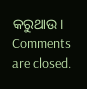କରୁଥାଉ।
Comments are closed.